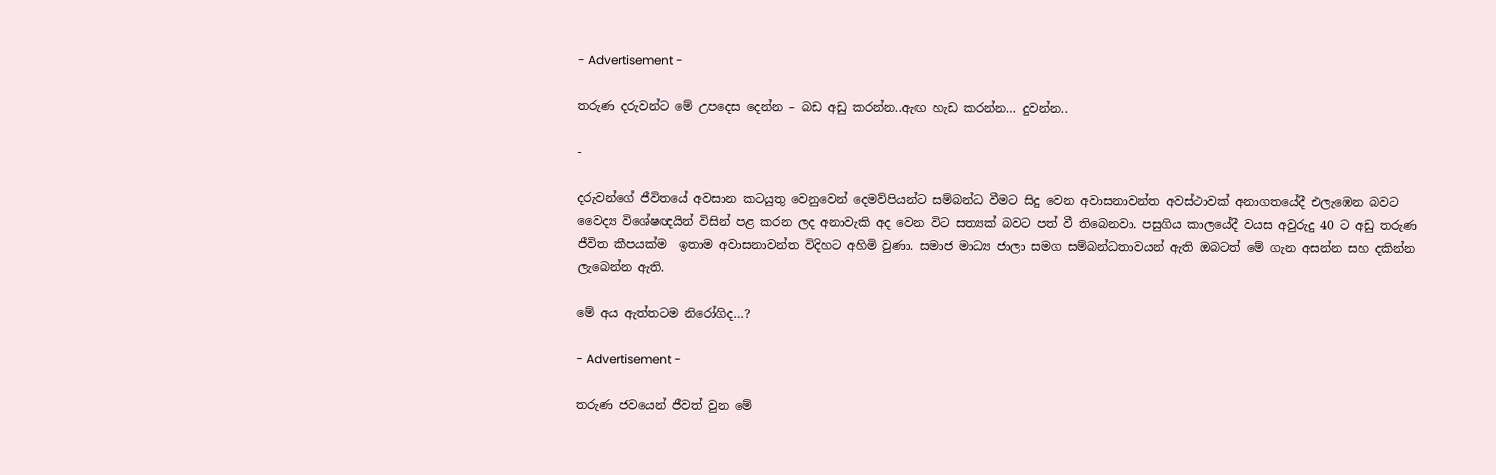- Advertisement -

තරුණ දරුවන්ට මේ උපදෙස දෙන්න – බඩ අඩු කරන්න..ඇඟ හැඩ කරන්න… දුවන්න..

-

දරුවන්ගේ ජීවිතයේ අවසාන කටයුතු වෙනුවෙන් දෙමව්පියන්ට සම්බන්ධ වීමට සිදු වෙන අවාසනාවන්ත අවස්ථාවක් අනාගතයේදී එලැඹෙන බවට වෛද්‍ය විශේෂඥයින් විසින් පළ කරන ලද අනාවැකි අද වෙන විට සත්‍යක් බවට පත් වී තිබෙනවා. පසුගිය කාලයේදී වයස අවුරුදු 40 ට අඩු තරුණ ජීවිත කීපයක්ම  ඉතාම අවාසනාවන්ත විදිහට අහිමි වුණා. සමාජ මාධ්‍ය ජාලා සමග සම්බන්ධතාවයන් ඇති ඔබටත් මේ ගැන අසන්න සහ දකින්න ලැබෙන්න ඇති.

මේ අය ඇත්තටම නිරෝගිද…?

- Advertisement -

තරුණ ජවයෙන් ජීවත් වුන මේ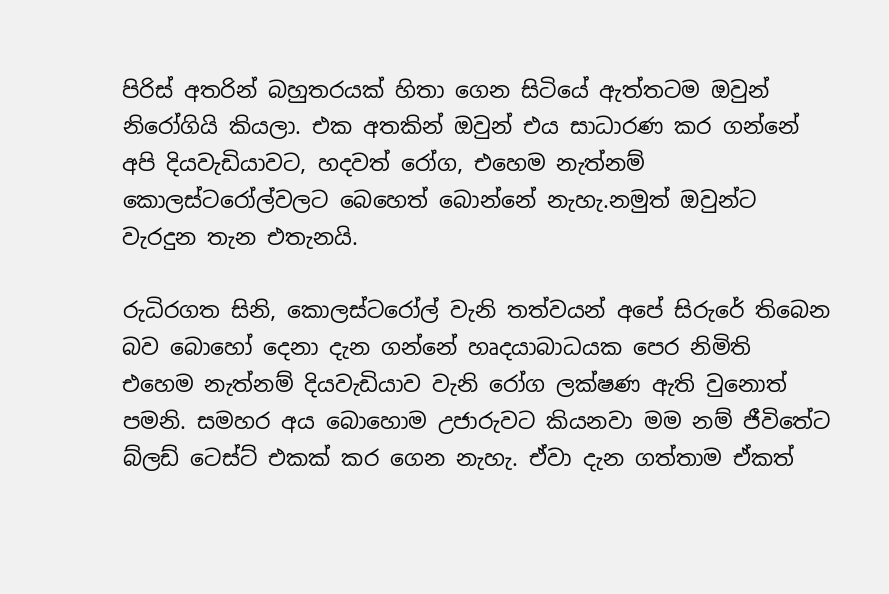පිරිස් අතරින් බහුතරයක් හිතා ගෙන සිටියේ ඇත්තටම ඔවුන් නිරෝගියි කියලා. එක අතකින් ඔවුන් එය සාධාරණ කර ගන්නේ අපි දියවැඩියාවට, හදවත් රෝග, එහෙම නැත්නම් කොලස්ටරෝල්වලට බෙහෙත් බොන්නේ නැහැ.නමුත් ඔවුන්ට වැරදුන තැන එතැනයි.

රුධිරගත සිනි, කොලස්ටරෝල් වැනි තත්වයන් අපේ සිරුරේ තිබෙන බව බොහෝ දෙනා දැන ගන්නේ හෘදයාබාධයක පෙර නිමිති එහෙම නැත්නම් දියවැඩියාව වැනි රෝග ලක්ෂණ ඇති වුනොත් පමනි. සමහර අය බොහොම උජාරුවට කියනවා මම නම් ජීවිතේට බ්ලඩ් ටෙස්ට් එකක් කර ගෙන නැහැ. ඒවා දැන ගත්තාම ඒකත්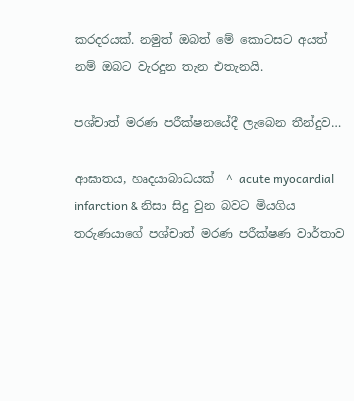කරදරයක්. නමුත් ඔබත් මේ කොටසට අයත් නම් ඔබට වැරදුන තැන එතැනයි.

පශ්චාත් මරණ පරීක්ෂනයේදී ලැබෙන තීන්දුව…

ආඝාතය, හෘදයාබාධයක්  ^ acute myocardial infarction & නිසා සිදු වුන බවට මියගිය තරුණයාගේ පශ්චාත් මරණ පරීක්ෂණ වාර්තාව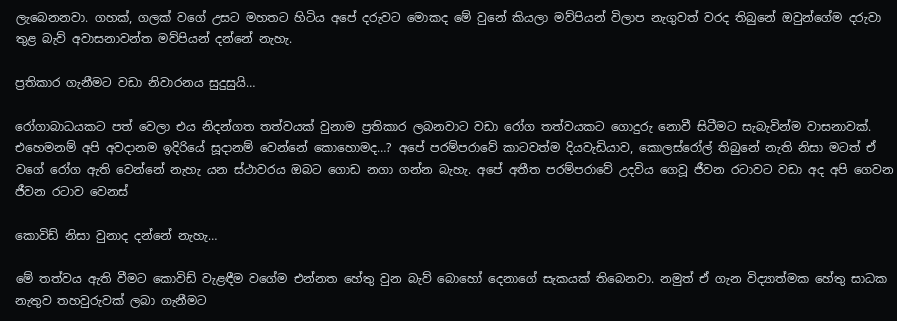ලැබෙනනවා. ගහක්, ගලක් වගේ උසට මහතට හිටිය අපේ දරුවට මොකද මේ වුනේ කියලා මව්පියන් විලාප නැගුවත් වරද තිබුනේ ඔවුන්ගේම දරුවා තුළ බැව් අවාසනාවන්ත මව්පියන් දන්නේ නැහැ.

ප්‍රතිකාර ගැනීමට වඩා නිවාරනය සුදුසුයි…

රෝගාබාධයකට පත් වෙලා එය නිදන්ගත තත්වයක් වුනාම ප්‍රතිකාර ලබනවාට වඩා රෝග තත්වයකට ගොදුරු නොවී සිටීමට සැබැවින්ම වාසනාවක්. එහෙමනම් අපි අවදානම ඉදිරියේ සූදානම් වෙන්නේ කොහොමද…? අපේ පරම්පරාවේ කාටවත්ම දියවැඩියාව, කොලස්රෝල් තිබුනේ නැති නිසා මටත් ඒ වගේ රෝග ඇති වෙන්නේ නැහැ යන ස්ථාවරය ඔබට ගොඩ නගා ගන්න බැහැ. අපේ අතීත පරම්පරාවේ උදවිය ගෙවූ ජීවන රටාවට වඩා අද අපි ගෙවන ජීවන රටාව වෙනස්

කොවිඩ් නිසා වුනාද දන්නේ නැහැ…

මේ තත්වය ඇති වීමට කොවිඩ් වැළඳීම වගේම එන්නත හේතු වුන බැව් බොහෝ දෙනාගේ සැකයක් තිබෙනවා. නමුත් ඒ ගැන විද්‍යාත්මක හේතු සාධක නැතුව තහවුරුවක් ලබා ගැනීමට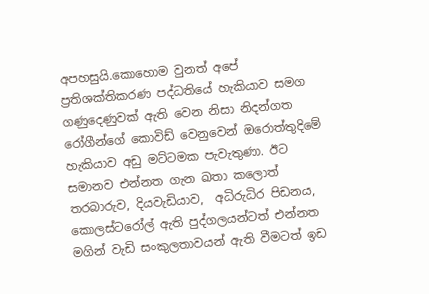අපහසුයි.කොහොම වුනත් අපේ ප්‍රතිශක්තිකරණ පද්ධතියේ හැකියාව සමග ගණුදෙණුවක් ඇති වෙන නිසා නිදන්ගත රෝගීන්ගේ කොවිඩ් වෙනුවෙන් ඔරොත්තුදිමේ හැකියාව අඩු මට්ටමක පැවැතුණා. ඊට සමානව එන්නත ගැන ඛතා කලොත් තරබාරුව, දියවැඩියාව,  අධිරුධිර පිඩනය, කොලස්ටරෝල් ඇති පුද්ගලයන්ටත් එන්නත මගින් වැඩි සංකුලතාවයන් ඇති වීමටත් ඉඩ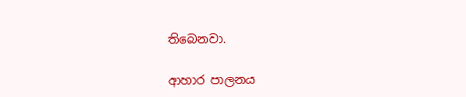තිබෙනවා.

ආහාර පාලනය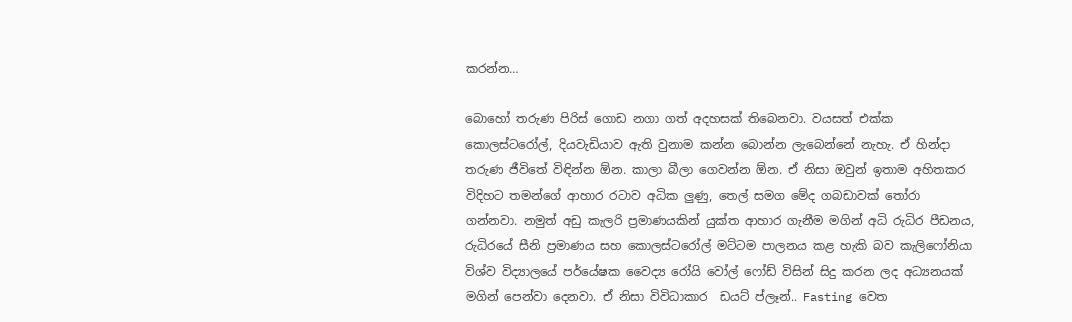කරන්න…

බොහෝ තරුණ පිරිස් ගොඩ නගා ගත් අදහසක් තිබෙනවා. වයසත් එක්ක කොලස්ටරෝල්, දියවැඩියාව ඇති වුනාම කන්න බොන්න ලැබෙන්නේ නැහැ. ඒ හින්දා තරුණ ජීවිතේ විඳින්න ඕන. කාලා බීලා ගෙවන්න ඕන. ඒ නිසා ඔවුන් ඉතාම අහිතකර විදිහට තමන්ගේ ආහාර රටාව අධික ලුණු, තෙල් සමග මේද ගබඩාවක් තෝරා ගන්නවා. නමුත් අඩු කැලරි ප්‍රමාණයකින් යුක්ත ආහාර ගැනීම මගින් අධි රුධිර පීඩනය, රුධිරයේ සීනි ප්‍රමාණය සහ කොලස්ටරෝල් මට්ටම පාලනය කළ හැකි බව කැලිෆෝනියා විශ්ව විද්‍යාලයේ පර්යේෂක වෛද්‍ය රෝයි වෝල් ෆෝඩ් විසින් සිදු කරන ලද අධ්‍යනයක් මගින් පෙන්වා දෙනවා. ඒ නිසා විවිධාකාර  ඩයට් ප්ලෑන්.. Fasting වෙත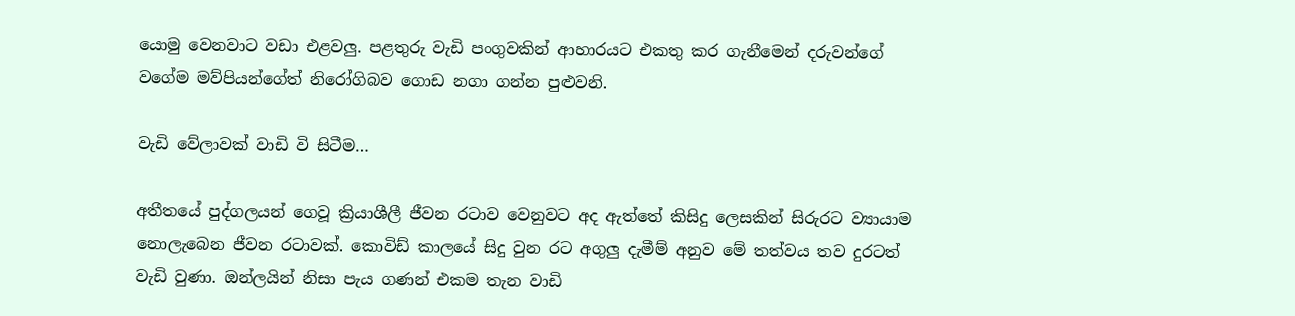යොමු වෙනවාට වඩා එළවලු. පළතුරු වැඩි පංගුවකින් ආහාරයට එකතු කර ගැනීමෙන් දරුවන්ගේ වගේම මව්පියන්ගේත් නිරෝගිබව ගොඩ නගා ගන්න පුළුවනි.

වැඩි වේලාවක් වාඩි වි සිටීම…

අතීතයේ පුද්ගලයන් ගෙවූ ක්‍රියාශීලී ජීවන රටාව වෙනුවට අද ඇත්තේ කිසිදු ලෙසකින් සිරුරට ව්‍යායාම නොලැබෙන ජීවන රටාවක්. කොවිඩ් කාලයේ සිදු වුන රට අගුලු දැමීම් අනුව මේ තත්වය තව දුරටත් වැඩි වුණා. ඔන්ලයින් නිසා පැය ගණන් එකම තැන වාඩි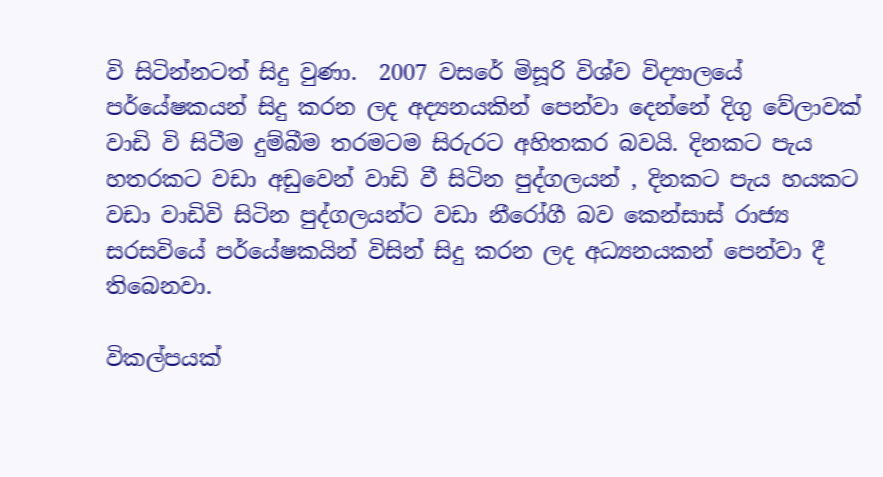වි සිටින්නටත් සිදු වුණා.  2007 වසරේ මිසූරි විශ්ව විද්‍යාලයේ පර්යේෂකයන් සිදු කරන ලද අද්‍යනයකින් පෙන්වා දෙන්නේ දිගු වේලාවක් වාඩි වි සිටීම දුම්බීම තරමටම සිරුරට අහිතකර බවයි. දිනකට පැය හතරකට වඩා අඩුවෙන් වාඩි වී සිටින පුද්ගලයන් , දිනකට පැය හයකට වඩා වාඩිවි සිටින පුද්ගලයන්ට වඩා නීරෝගී බව කෙන්සාස් රාජ්‍ය සරසවියේ පර්යේෂකයින් විසින් සිදු කරන ලද අධ්‍යනයකන් පෙන්වා දී තිබෙනවා.

විකල්පයක්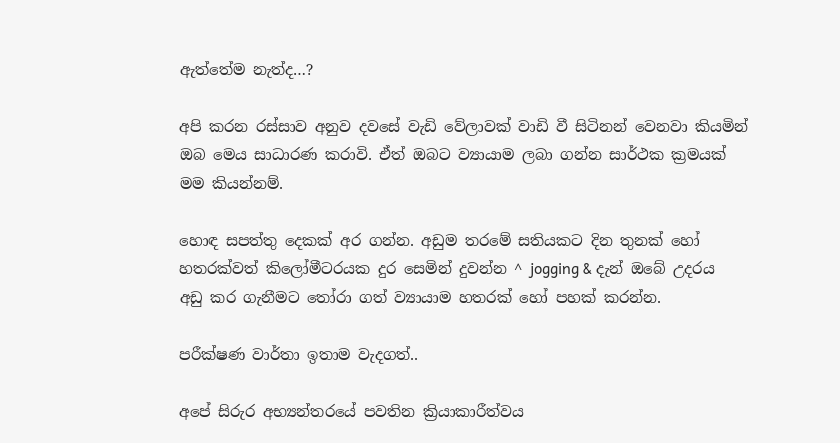ඇත්තේම නැත්ද…?

අපි කරන රස්සාව අනුව දවසේ වැඩි වේලාවක් වාඩි වී සිටිනන් වෙනවා කියමින් ඔබ මෙය සාධාරණ කරාවි. ඒත් ඔබට ව්‍යායාම ලබා ගන්න සාර්ථක ක්‍රමයක් මම කියන්නම්.

හොඳ සපත්තු දෙකක් අර ගන්න. අඩුම තරමේ සතියකට දින තුනක් හෝ හතරක්වත් කිලෝමීටරයක දුර සෙමින් දුවන්න ^ jogging & දැන් ඔබේ උදරය අඩු කර ගැනීමට තෝරා ගත් ව්‍යායාම හතරක් හෝ පහක් කරන්න.

පරීක්ෂණ වාර්තා ඉතාම වැදගත්..

අපේ සිරුර අභ්‍යන්තරයේ පවතින ක්‍රියාකාරීත්වය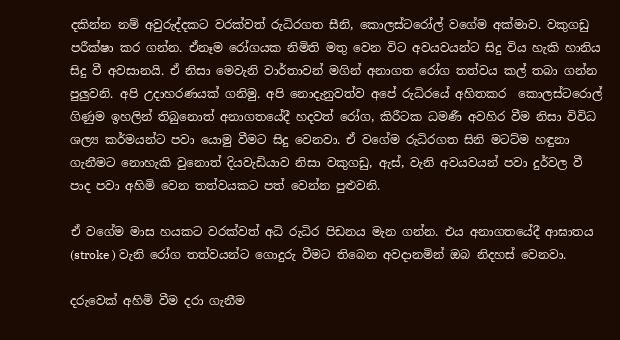දකින්න නම් අවුරුද්දකට වරක්වත් රුධිරගත සීනි, කොලස්ටරෝල් වගේම අක්මාව. වකුගඩු පරීක්ෂා කර ගන්න. ඒනෑම රෝගයක නිමිති මතු වෙන විට අවයවයන්ට සිදු විය හැකි හානිය සිදු වී අවසානයි. ඒ නිසා මෙවැනි වාර්තාවන් මගින් අනාගත රෝග තත්වය කල් තබා ගන්න පුලුවනි. අපි උදාහරණයක් ගනිමු. අපි නොදැනුවත්ව අපේ රුධිරයේ අහිතකර  කොලස්ටරොල් ගිණුම ඉහලින් තිබුනොත් අනාගතයේදී හදවත් රෝග, කිරීටක ධමණී අවහිර වීම නිසා විවිධ ශල්‍ය කර්මයන්ට පවා යොමු වීමට සිදු වෙනවා. ඒ වගේම රුධිරගත සිනි මටට්ම හඳුනා ගැනීමට නොහැකි වුනොත් දියවැඩියාව නිසා වකුගඩු, ඇස්, වැනි අවයවයන් පවා දුර්වල වී පාද පවා අහිමි වෙන තත්වයකට පත් වෙන්න පුළුවනි.

ඒ වගේම මාස හයකට වරක්වත් අධි රුධිර පිඩනය මැන ගන්න. එය අනාගතයේදී ආඝාතය (stroke ) වැනි රෝග තත්වයන්ට ගොදුරු වීමට තිබෙන අවදානමින් ඔබ නිදහස් වෙනවා.

දරුවෙක් අහිමි වීම දරා ගැනීම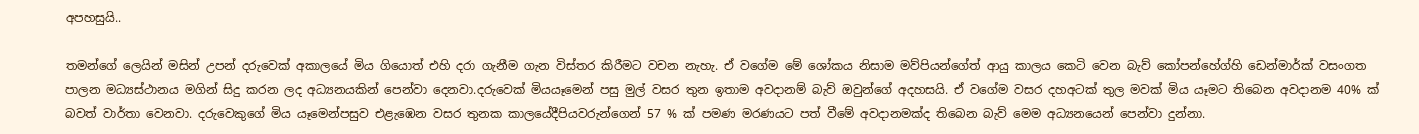අපහසුයි..

තමන්ගේ ලෙයින් මසින් උපන් දරුවෙක් අකාලයේ මිය ගියොත් එහි දරා ගැනීම ගැන විස්තර කිරීමට වචන නැහැ. ඒ වගේම මේ ශෝකය නිසාම මව්පියන්ගේත් ආයු කාලය කෙටි වෙන බැව් කෝපන්හේග්හි ඩෙන්මාර්ක් වසංගත පාලන මධ්‍යස්ථානය මගින් සිදු කරන ලද අධ්‍යනයකින් පෙන්වා දෙනවා.දරුවෙක් මියයෑමෙන් පසු මුල් වසර තුන ඉතාම අවදානම් බැව් ඔවුන්ගේ අදහසයි. ඒ වගේම වසර දහඅටක් තුල මවක් මිය යෑමට තිබෙන අවදානම 40% ක් බවත් වාර්තා වෙනවා. දරුවෙකුගේ මිය යෑමෙන්පසුව එළැඹෙන වසර තුනක කාලයේදීපියවරුන්ගෙන් 57 % ක් පමණ මරණයට පත් වීමේ අවදානමක්ද තිබෙන බැව් මෙම අධ්‍යනයෙන් පෙන්වා දුන්නා.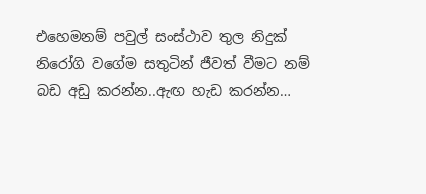එහෙමනම් පවුල් සංස්ථාව තුල නිදුක් නිරෝගි වගේම සතුටින් ජීවත් වීමට නම් බඩ අඩු කරන්න..ඇඟ හැඩ කරන්න…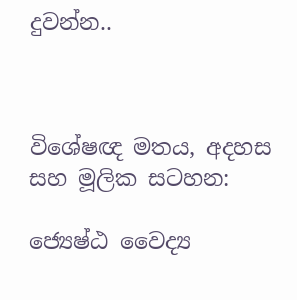දුවන්න..



විශේෂඥ මතය, අදහස සහ මූලික සටහන:

ජ්‍යෙෂ්ඨ වෛද්‍ය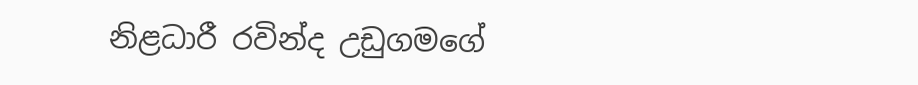නිළධාරී රවින්ද උඩුගමගේ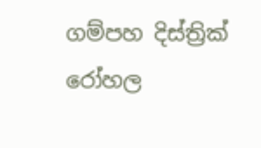ගම්පහ දිස්ත්‍රික් රෝහල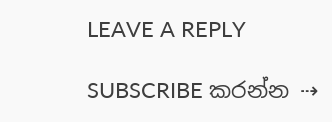LEAVE A REPLY

SUBSCRIBE කරන්න ⇢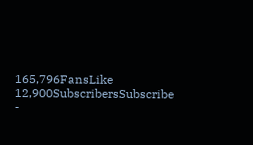165,796FansLike
12,900SubscribersSubscribe
-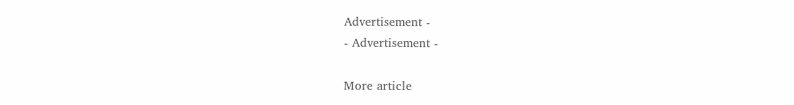Advertisement -
- Advertisement -

More article